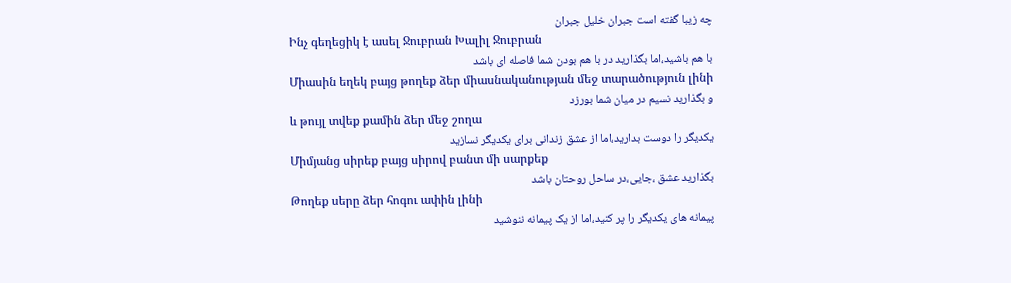چه زیبا گفته است جبران خلیل جبران
Ինչ գեղեցիկ է ասել Ջուբրան Խալիլ Ջուբրան
با هم باشید،اما بگذارید در با هم بودن شما فاصله ای باشد
Միասին եղեկ բայց թողեք ձեր միասնականության մեջ տարածություն լինի
و بگذارید نسیم در میان شما بورزد
և թույլ տվեք քամին ձեր մեջ շողա
یکدیگر را دوست بدارید،اما از عشق زندانی برای یکدیگر نسازید
Միմյանց սիրեք բայց սիրով բանտ մի սարքեք
بگذارید عشق ،جایی،در ساحل روحتان باشد
Թողեք սերը ձեր հոգու ափին լինի
پیمانه های یکدیگر را پر کنید،اما از یک پیمانه ننوشید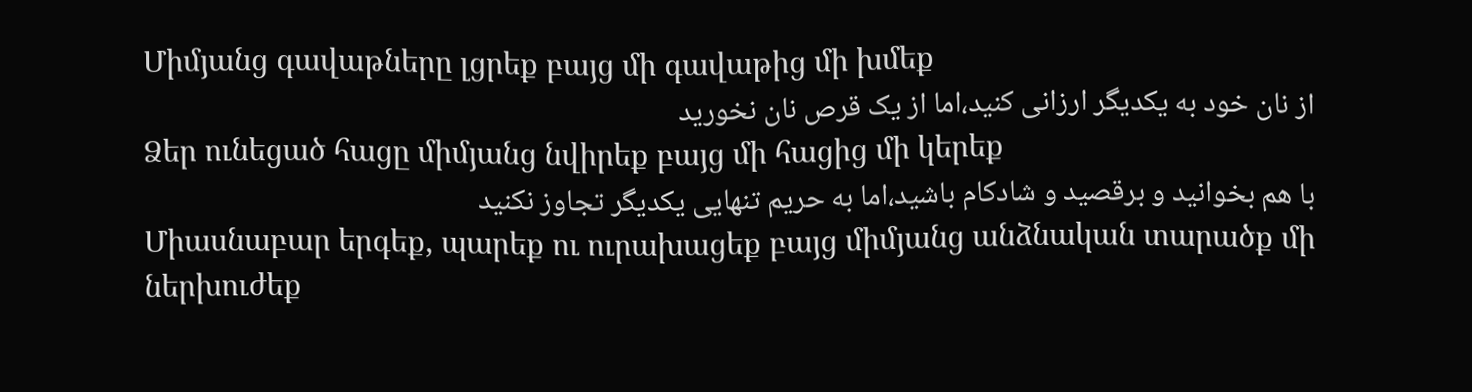Միմյանց գավաթները լցրեք բայց մի գավաթից մի խմեք
از نان خود به یکدیگر ارزانی کنید،اما از یک قرص نان نخورید
Ձեր ունեցած հացը միմյանց նվիրեք բայց մի հացից մի կերեք
با هم بخوانید و برقصید و شادکام باشید،اما به حریم تنهایی یکدیگر تجاوز نکنید
Միասնաբար երգեք, պարեք ու ուրախացեք բայց միմյանց անձնական տարածք մի ներխուժեք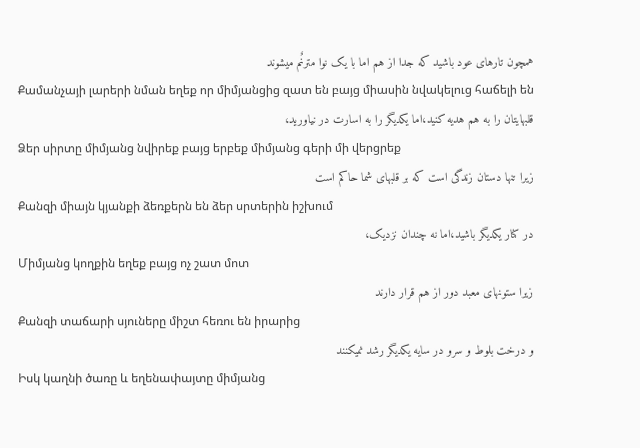همچون تارهای عود باشید که جدا از هم اما با یک نوا مترنٌم میشوند
Քամանչայի լարերի նման եղեք որ միմյանցից զատ են բայց միասին նվակելուց հաճելի են
قلبهایتان را به هم هدیه کنید،اما یکدیگر را به اسارت در نیاورید،
Ձեր սիրտը միմյանց նվիրեք բայց երբեք միմյանց գերի մի վերցրեք
زیرا تنها دستان زندگی است که بر قلبهای شما حاکم است
Քանզի միայն կյանքի ձեռքերն են ձեր սրտերին իշխում
در کنار یکدیگر باشید،اما نه چندان نزدیک،
Միմյանց կողքին եղեք բայց ոչ շատ մոտ
زیرا ستونهای معبد دور از هم قرار دارند
Քանզի տաճարի սյուները միշտ հեռու են իրարից
و درخت بلوط و سرو در سایه یکدیگر رشد نمیکنند
Իսկ կաղնի ծառը և եղենափայտը միմյանց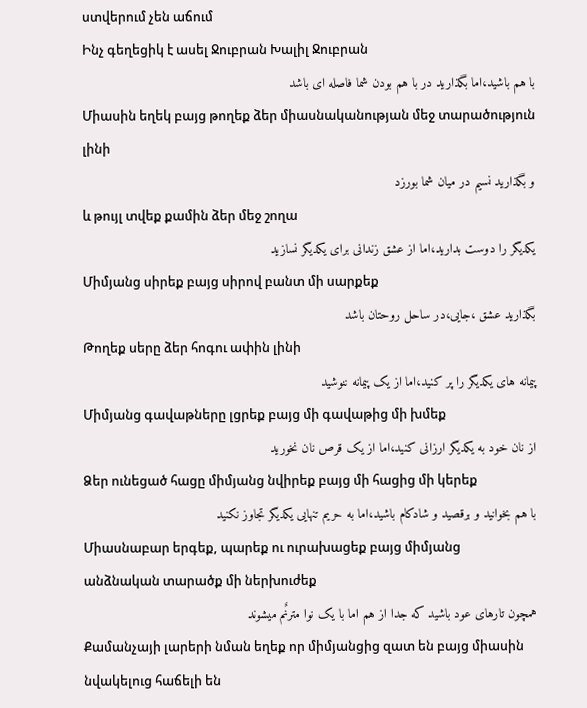ստվերում չեն աճում
Ինչ գեղեցիկ է ասել Ջուբրան Խալիլ Ջուբրան
با هم باشید،اما بگذارید در با هم بودن شما فاصله ای باشد
Միասին եղեկ բայց թողեք ձեր միասնականության մեջ տարածություն լինի
و بگذارید نسیم در میان شما بورزد
և թույլ տվեք քամին ձեր մեջ շողա
یکدیگر را دوست بدارید،اما از عشق زندانی برای یکدیگر نسازید
Միմյանց սիրեք բայց սիրով բանտ մի սարքեք
بگذارید عشق ،جایی،در ساحل روحتان باشد
Թողեք սերը ձեր հոգու ափին լինի
پیمانه های یکدیگر را پر کنید،اما از یک پیمانه ننوشید
Միմյանց գավաթները լցրեք բայց մի գավաթից մի խմեք
از نان خود به یکدیگر ارزانی کنید،اما از یک قرص نان نخورید
Ձեր ունեցած հացը միմյանց նվիրեք բայց մի հացից մի կերեք
با هم بخوانید و برقصید و شادکام باشید،اما به حریم تنهایی یکدیگر تجاوز نکنید
Միասնաբար երգեք, պարեք ու ուրախացեք բայց միմյանց անձնական տարածք մի ներխուժեք
همچون تارهای عود باشید که جدا از هم اما با یک نوا مترنٌم میشوند
Քամանչայի լարերի նման եղեք որ միմյանցից զատ են բայց միասին նվակելուց հաճելի են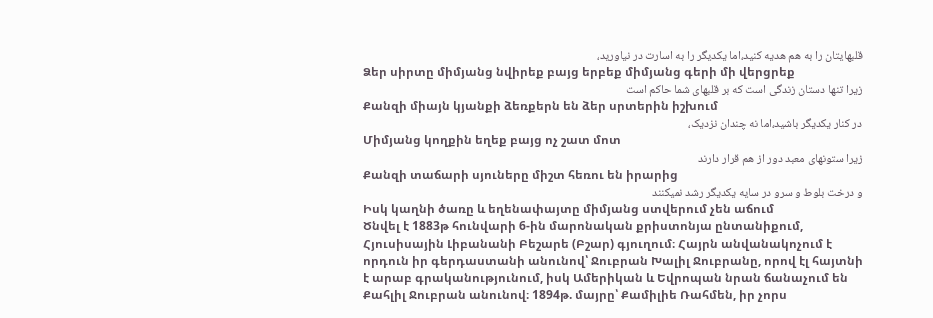قلبهایتان را به هم هدیه کنید،اما یکدیگر را به اسارت در نیاورید،
Ձեր սիրտը միմյանց նվիրեք բայց երբեք միմյանց գերի մի վերցրեք
زیرا تنها دستان زندگی است که بر قلبهای شما حاکم است
Քանզի միայն կյանքի ձեռքերն են ձեր սրտերին իշխում
در کنار یکدیگر باشید،اما نه چندان نزدیک،
Միմյանց կողքին եղեք բայց ոչ շատ մոտ
زیرا ستونهای معبد دور از هم قرار دارند
Քանզի տաճարի սյուները միշտ հեռու են իրարից
و درخت بلوط و سرو در سایه یکدیگر رشد نمیکنند
Իսկ կաղնի ծառը և եղենափայտը միմյանց ստվերում չեն աճում
Ծնվել է 1883թ հունվարի 6-ին մարոնական քրիստոնյա ընտանիքում, Հյուսիսային Լիբանանի Բեշարե (Բշար) գյուղում։ Հայրն անվանակոչում է որդուն իր գերդաստանի անունով՝ Ջուբրան Խալիլ Ջուբրանը, որով էլ հայտնի է արաբ գրականությունում, իսկ Ամերիկան և Եվրոպան նրան ճանաչում են Քահլիլ Ջուբրան անունով։ 1894թ. մայրը՝ Քամիլիե Ռահմեն, իր չորս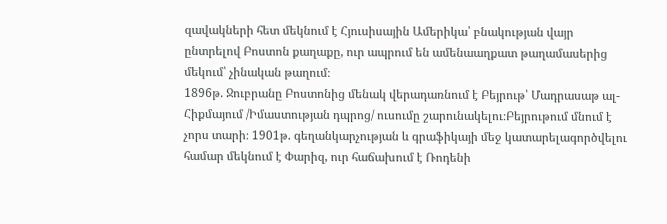զավակների հետ մեկնում է Հյուսիսային Ամերիկա՝ բնակության վայր ընտրելով Բոստոն քաղաքը, ուր ապրում են ամենաաղքատ թաղամասերից մեկում՝ չինական թաղում։
1896թ. Ջուբրանը Բոստոնից մենակ վերադառնում է Բեյրութ՝ Մադրասաթ ալ-Հիքմայում /Իմաստության դպրոց/ ուսումը շարունակելու։Բեյրութում մնում է չորս տարի։ 1901թ. գեղանկարչության և գրաֆիկայի մեջ կատարելագործվելու համար մեկնում է Փարիզ, ուր հաճախում է Ռոդենի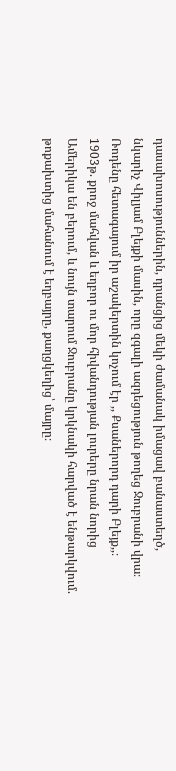դասախոսություններին, դրանցից մեկի ժամանակ իմացավ բանաստեղծ, նկարիչ Վիլյամ Բլեյքի մասին, որը զգալի ազդեցություն թողեց Ջուբրանի վրա։ Ռոդենը հետագայում իր աշակերտին կոչում էր ,, Քսաներորդ դարի Բլեյք,,։
1903թ. քրոջ մահվան և եղբոր ու մոր հիվանդության լուրերը նրան նորից Ամերիկա են բերում, և նույն տարում Ջուբրանը կրկնակի հարված է ենթարկվում. թոքախտից մահանում է եղբայրը, քաղցկեղից՝ մայրը։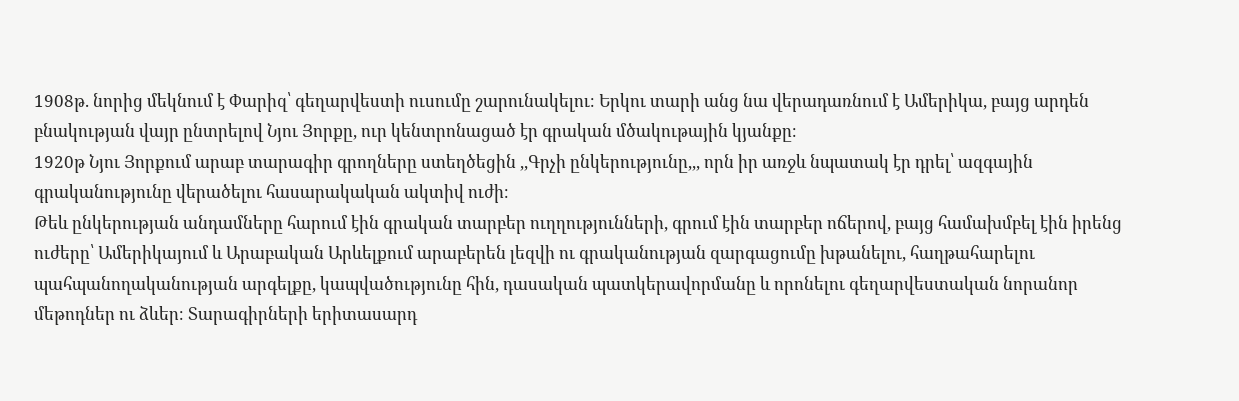1908թ. նորից մեկնում է Փարիզ՝ գեղարվեստի ուսումը շարունակելու։ Երկու տարի անց նա վերադառնում է Ամերիկա, բայց արդեն բնակության վայր ընտրելով Նյու Յորքը, ուր կենտրոնացած էր գրական մծակութային կյանքը։
1920թ Նյու Յորքում արաբ տարագիր գրողները ստեղծեցին ,,Գրչի ընկերությունը,,, որն իր առջև նպատակ էր դրել՝ ազգային գրականությունը վերածելու հասարակական ակտիվ ուժի։
Թեև ընկերության անդամները հարում էին գրական տարբեր ուղղությունների, գրում էին տարբեր ոճերով, բայց համախմբել էին իրենց ուժերը՝ Ամերիկայում և Արաբական Արևելքում արաբերեն լեզվի ու գրականության զարգացումը խթանելու, հաղթահարելու պահպանողականության արգելքը, կապվածությունը հին, դասական պատկերավորմանը և որոնելու գեղարվեստական նորանոր մեթոդներ ու ձևեր։ Տարագիրների երիտասարդ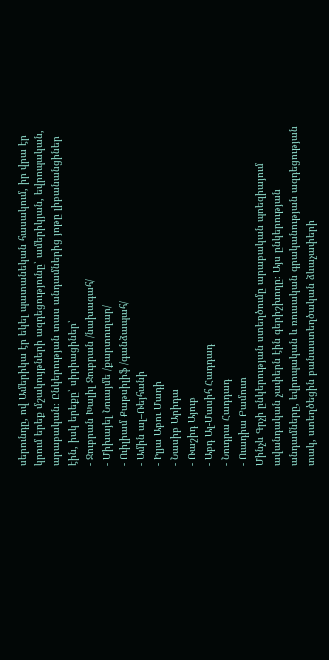սերունդը, ով Ամերիկա էր եկել պատանեկան հասակում, իր վրա էր կրում երեք մշակույթների ազդեցությունը՝ ամերիկյան, եվրոպական, արաբական։ Ընկերության տաս անդամներից յոթը լիբանանցիներ էին, իսկ երեքը՝ սիրիացիներ՝
- Ջուբրան Խալիլ Ջուբրան /նախագահ/
- Միխայել Նուայմե /քարտուղար/
- Ուիլիամ Քաթսիլիֆ /գանձապահ/
- Ամին ալ–Ռեյհանի
- Իլյա Աբու Մադի
- Նասիբ Արիդա
- Ռաշիդ Այուբ
- Աբդ Ալ-Մասիհ Հադդադ
- Նուդրա Հադդադ
- Ուադիա Բամուտ
Մինչև Գրչի ընկերության ստեղծումը արաբական պոեզիայում ավանդական չափերն էին գերիշխողը։ Այս ընկերության անդամները, եվրոպական և ռուսական գրականության ազդեցության տակ, ստեղծեցին բանաստեղծական ձևաչափերի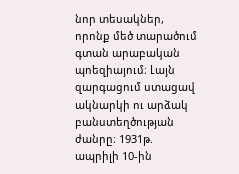նոր տեսակներ, որոնք մեծ տարածում գտան արաբական պոեզիայում։ Լայն զարգացում ստացավ ակնարկի ու արձակ բանստեղծության ժանրը։ 1931թ. ապրիլի 10-ին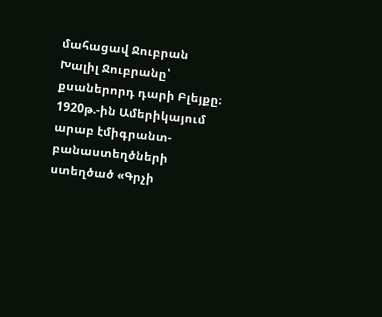մահացավ Ջուբրան Խալիլ Ջուբրանը՝ քսաներորդ դարի Բլեյքը։
1920թ.-ին Ամերիկայում արաբ էմիգրանտ-բանաստեղծների ստեղծած «Գրչի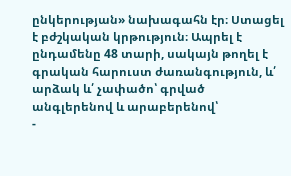ընկերության» նախագահն էր։ Ստացել է բժշկական կրթություն։ Ապրել է ընդամենը 48 տարի, սակայն թողել է գրական հարուստ ժառանգություն, և՛ արձակ և՛ չափածո՝ գրված անգլերենով և արաբերենով՝
-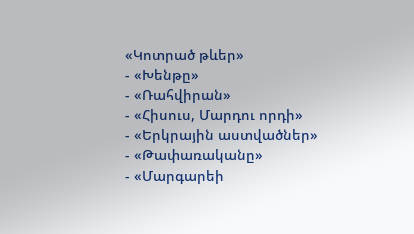«Կոտրած թևեր»
- «Խենթը»
- «Ռահվիրան»
- «Հիսուս, Մարդու որդի»
- «Երկրային աստվածներ»
- «Թափառականը»
- «Մարգարեի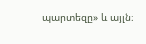պարտեզը» և այլն։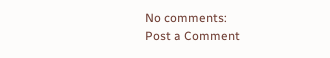No comments:
Post a Comment